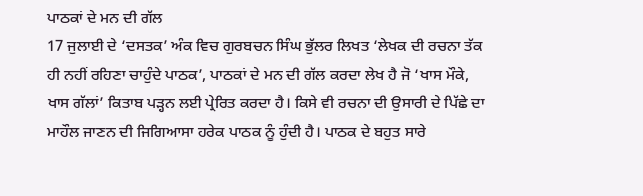ਪਾਠਕਾਂ ਦੇ ਮਨ ਦੀ ਗੱਲ
17 ਜੁਲਾਈ ਦੇ ‘ਦਸਤਕ’ ਅੰਕ ਵਿਚ ਗੁਰਬਚਨ ਸਿੰਘ ਭੁੱਲਰ ਲਿਖਤ ‘ਲੇਖਕ ਦੀ ਰਚਨਾ ਤੱਕ ਹੀ ਨਹੀਂ ਰਹਿਣਾ ਚਾਹੁੰਦੇ ਪਾਠਕ’, ਪਾਠਕਾਂ ਦੇ ਮਨ ਦੀ ਗੱਲ ਕਰਦਾ ਲੇਖ ਹੈ ਜੋ ‘ਖਾਸ ਮੌਕੇ, ਖਾਸ ਗੱਲਾਂ’ ਕਿਤਾਬ ਪੜ੍ਹਨ ਲਈ ਪ੍ਰੇਰਿਤ ਕਰਦਾ ਹੈ। ਕਿਸੇ ਵੀ ਰਚਨਾ ਦੀ ਉਸਾਰੀ ਦੇ ਪਿੱਛੇ ਦਾ ਮਾਹੌਲ ਜਾਣਨ ਦੀ ਜਿਗਿਆਸਾ ਹਰੇਕ ਪਾਠਕ ਨੂੰ ਹੁੰਦੀ ਹੈ। ਪਾਠਕ ਦੇ ਬਹੁਤ ਸਾਰੇ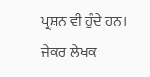ਪ੍ਰਸ਼ਨ ਵੀ ਹੁੰਦੇ ਹਨ। ਜੇਕਰ ਲੇਖਕ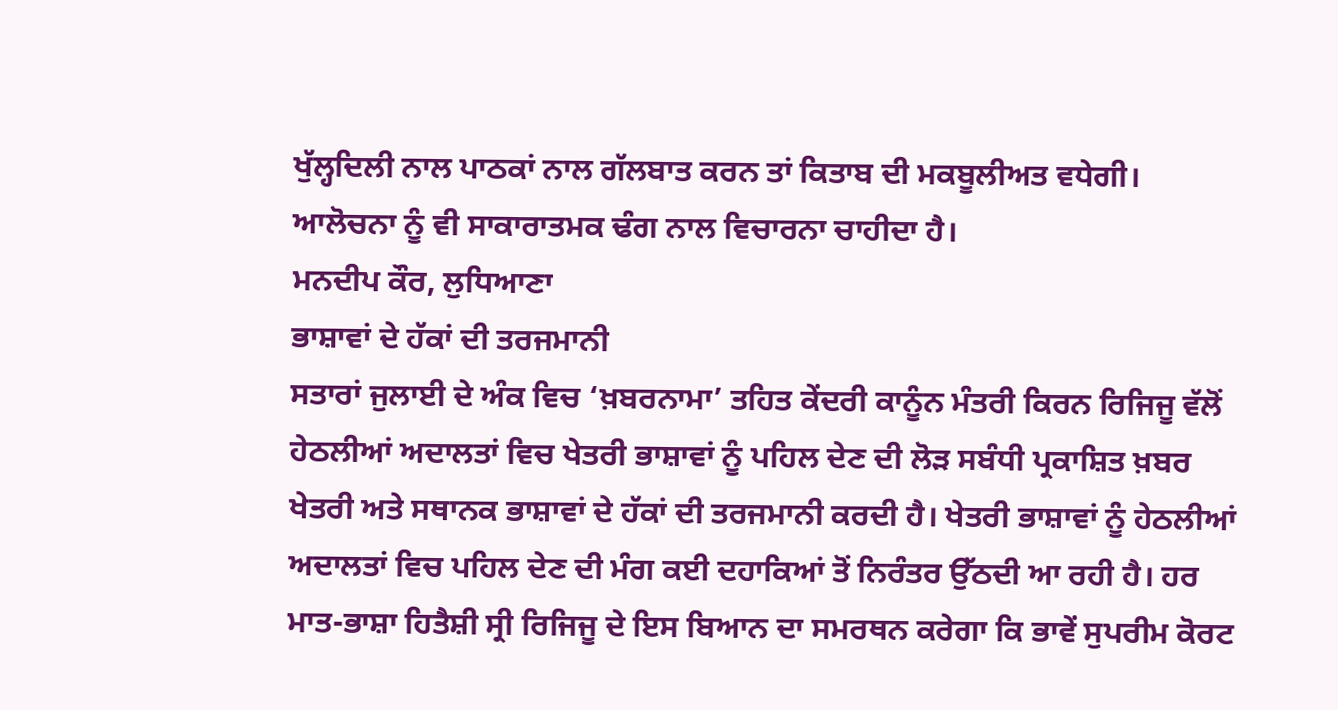ਖੁੱਲ੍ਹਦਿਲੀ ਨਾਲ ਪਾਠਕਾਂ ਨਾਲ ਗੱਲਬਾਤ ਕਰਨ ਤਾਂ ਕਿਤਾਬ ਦੀ ਮਕਬੂਲੀਅਤ ਵਧੇਗੀ। ਆਲੋਚਨਾ ਨੂੰ ਵੀ ਸਾਕਾਰਾਤਮਕ ਢੰਗ ਨਾਲ ਵਿਚਾਰਨਾ ਚਾਹੀਦਾ ਹੈ।
ਮਨਦੀਪ ਕੌਰ, ਲੁਧਿਆਣਾ
ਭਾਸ਼ਾਵਾਂ ਦੇ ਹੱਕਾਂ ਦੀ ਤਰਜਮਾਨੀ
ਸਤਾਰਾਂ ਜੁਲਾਈ ਦੇ ਅੰਕ ਵਿਚ ‘ਖ਼ਬਰਨਾਮਾ’ ਤਹਿਤ ਕੇਂਦਰੀ ਕਾਨੂੰਨ ਮੰਤਰੀ ਕਿਰਨ ਰਿਜਿਜੂ ਵੱਲੋਂ ਹੇਠਲੀਆਂ ਅਦਾਲਤਾਂ ਵਿਚ ਖੇਤਰੀ ਭਾਸ਼ਾਵਾਂ ਨੂੰ ਪਹਿਲ ਦੇਣ ਦੀ ਲੋੜ ਸਬੰਧੀ ਪ੍ਰਕਾਸ਼ਿਤ ਖ਼ਬਰ ਖੇਤਰੀ ਅਤੇ ਸਥਾਨਕ ਭਾਸ਼ਾਵਾਂ ਦੇ ਹੱਕਾਂ ਦੀ ਤਰਜਮਾਨੀ ਕਰਦੀ ਹੈ। ਖੇਤਰੀ ਭਾਸ਼ਾਵਾਂ ਨੂੰ ਹੇਠਲੀਆਂ ਅਦਾਲਤਾਂ ਵਿਚ ਪਹਿਲ ਦੇਣ ਦੀ ਮੰਗ ਕਈ ਦਹਾਕਿਆਂ ਤੋਂ ਨਿਰੰਤਰ ਉੱਠਦੀ ਆ ਰਹੀ ਹੈ। ਹਰ ਮਾਤ-ਭਾਸ਼ਾ ਹਿਤੈਸ਼ੀ ਸ੍ਰੀ ਰਿਜਿਜੂ ਦੇ ਇਸ ਬਿਆਨ ਦਾ ਸਮਰਥਨ ਕਰੇਗਾ ਕਿ ਭਾਵੇਂ ਸੁਪਰੀਮ ਕੋਰਟ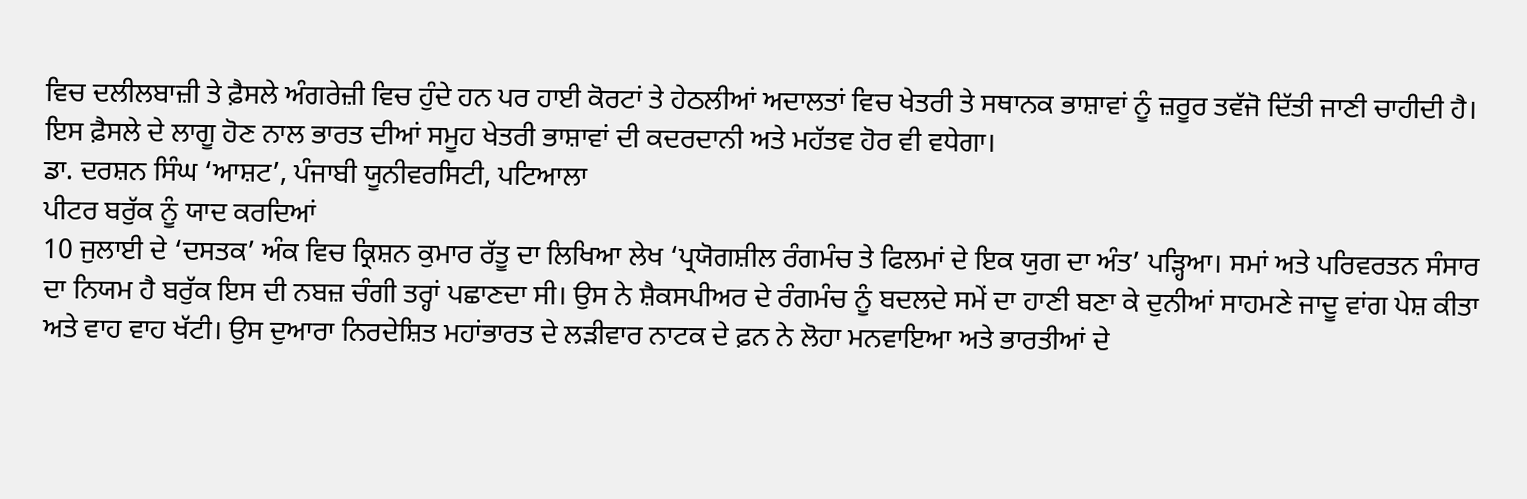ਵਿਚ ਦਲੀਲਬਾਜ਼ੀ ਤੇ ਫ਼ੈਸਲੇ ਅੰਗਰੇਜ਼ੀ ਵਿਚ ਹੁੰਦੇ ਹਨ ਪਰ ਹਾਈ ਕੋਰਟਾਂ ਤੇ ਹੇਠਲੀਆਂ ਅਦਾਲਤਾਂ ਵਿਚ ਖੇਤਰੀ ਤੇ ਸਥਾਨਕ ਭਾਸ਼ਾਵਾਂ ਨੂੰ ਜ਼ਰੂਰ ਤਵੱਜੋ ਦਿੱਤੀ ਜਾਣੀ ਚਾਹੀਦੀ ਹੈ। ਇਸ ਫ਼ੈਸਲੇ ਦੇ ਲਾਗੂ ਹੋਣ ਨਾਲ ਭਾਰਤ ਦੀਆਂ ਸਮੂਹ ਖੇਤਰੀ ਭਾਸ਼ਾਵਾਂ ਦੀ ਕਦਰਦਾਨੀ ਅਤੇ ਮਹੱਤਵ ਹੋਰ ਵੀ ਵਧੇਗਾ।
ਡਾ. ਦਰਸ਼ਨ ਸਿੰਘ ‘ਆਸ਼ਟ’, ਪੰਜਾਬੀ ਯੂਨੀਵਰਸਿਟੀ, ਪਟਿਆਲਾ
ਪੀਟਰ ਬਰੁੱਕ ਨੂੰ ਯਾਦ ਕਰਦਿਆਂ
10 ਜੁਲਾਈ ਦੇ ‘ਦਸਤਕ’ ਅੰਕ ਵਿਚ ਕ੍ਰਿਸ਼ਨ ਕੁਮਾਰ ਰੱਤੂ ਦਾ ਲਿਖਿਆ ਲੇਖ ‘ਪ੍ਰਯੋਗਸ਼ੀਲ ਰੰਗਮੰਚ ਤੇ ਫਿਲਮਾਂ ਦੇ ਇਕ ਯੁਗ ਦਾ ਅੰਤ’ ਪੜ੍ਹਿਆ। ਸਮਾਂ ਅਤੇ ਪਰਿਵਰਤਨ ਸੰਸਾਰ ਦਾ ਨਿਯਮ ਹੈ ਬਰੁੱਕ ਇਸ ਦੀ ਨਬਜ਼ ਚੰਗੀ ਤਰ੍ਹਾਂ ਪਛਾਣਦਾ ਸੀ। ਉਸ ਨੇ ਸ਼ੈਕਸਪੀਅਰ ਦੇ ਰੰਗਮੰਚ ਨੂੰ ਬਦਲਦੇ ਸਮੇਂ ਦਾ ਹਾਣੀ ਬਣਾ ਕੇ ਦੁਨੀਆਂ ਸਾਹਮਣੇ ਜਾਦੂ ਵਾਂਗ ਪੇਸ਼ ਕੀਤਾ ਅਤੇ ਵਾਹ ਵਾਹ ਖੱਟੀ। ਉਸ ਦੁਆਰਾ ਨਿਰਦੇਸ਼ਿਤ ਮਹਾਂਭਾਰਤ ਦੇ ਲੜੀਵਾਰ ਨਾਟਕ ਦੇ ਫ਼ਨ ਨੇ ਲੋਹਾ ਮਨਵਾਇਆ ਅਤੇ ਭਾਰਤੀਆਂ ਦੇ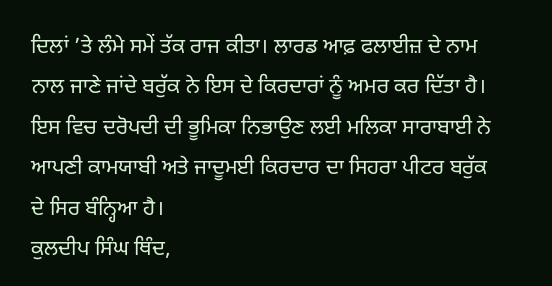ਦਿਲਾਂ ’ਤੇ ਲੰਮੇ ਸਮੇਂ ਤੱਕ ਰਾਜ ਕੀਤਾ। ਲਾਰਡ ਆਫ਼ ਫਲਾਈਜ਼ ਦੇ ਨਾਮ ਨਾਲ ਜਾਣੇ ਜਾਂਦੇ ਬਰੁੱਕ ਨੇ ਇਸ ਦੇ ਕਿਰਦਾਰਾਂ ਨੂੰ ਅਮਰ ਕਰ ਦਿੱਤਾ ਹੈ। ਇਸ ਵਿਚ ਦਰੋਪਦੀ ਦੀ ਭੂਮਿਕਾ ਨਿਭਾਉਣ ਲਈ ਮਲਿਕਾ ਸਾਰਾਬਾਈ ਨੇ ਆਪਣੀ ਕਾਮਯਾਬੀ ਅਤੇ ਜਾਦੂਮਈ ਕਿਰਦਾਰ ਦਾ ਸਿਹਰਾ ਪੀਟਰ ਬਰੁੱਕ ਦੇ ਸਿਰ ਬੰਨ੍ਹਿਆ ਹੈ।
ਕੁਲਦੀਪ ਸਿੰਘ ਥਿੰਦ,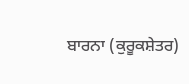ਬਾਰਨਾ (ਕੁਰੂਕਸ਼ੇਤਰ)